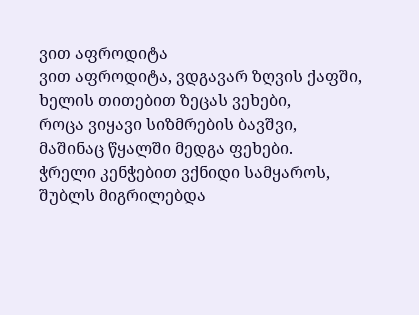ვით აფროდიტა
ვით აფროდიტა, ვდგავარ ზღვის ქაფში,
ხელის თითებით ზეცას ვეხები,
როცა ვიყავი სიზმრების ბავშვი,
მაშინაც წყალში მედგა ფეხები.
ჭრელი კენჭებით ვქნიდი სამყაროს,
შუბლს მიგრილებდა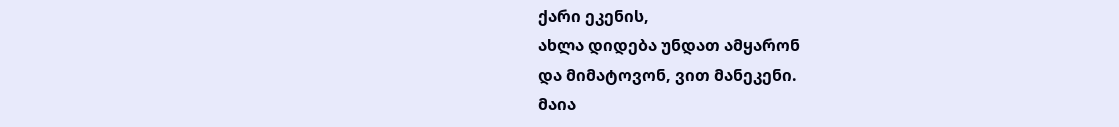ქარი ეკენის,
ახლა დიდება უნდათ ამყარონ
და მიმატოვონ, ვით მანეკენი.
მაია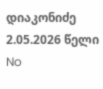დიაკონიძე
2.05.2026 წელი
No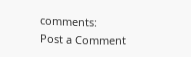comments:
Post a Comment